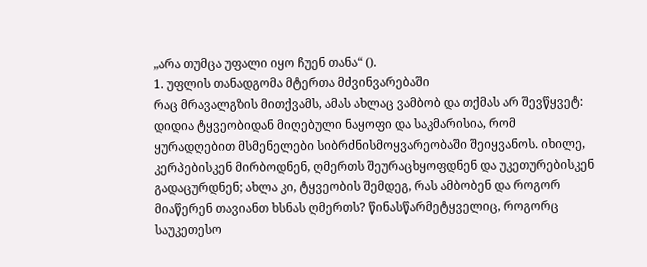„არა თუმცა უფალი იყო ჩუენ თანა“ ().
1. უფლის თანადგომა მტერთა მძვინვარებაში
რაც მრავალგზის მითქვამს, ამას ახლაც ვამბობ და თქმას არ შევწყვეტ: დიდია ტყვეობიდან მიღებული ნაყოფი და საკმარისია, რომ ყურადღებით მსმენელები სიბრძნისმოყვარეობაში შეიყვანოს. იხილე, კერპებისკენ მირბოდნენ, ღმერთს შეურაცხყოფდნენ და უკეთურებისკენ გადაცურდნენ; ახლა კი, ტყვეობის შემდეგ, რას ამბობენ და როგორ მიაწერენ თავიანთ ხსნას ღმერთს? წინასწარმეტყველიც, როგორც საუკეთესო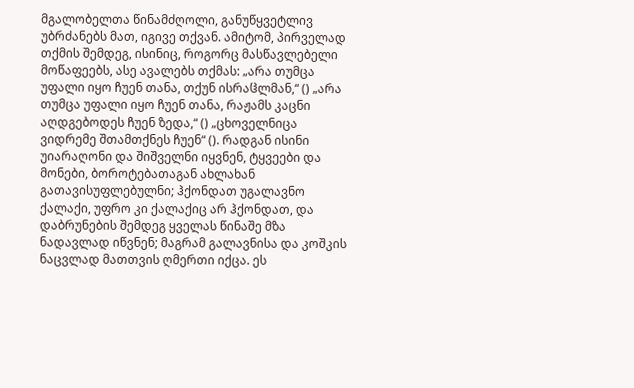მგალობელთა წინამძღოლი, განუწყვეტლივ უბრძანებს მათ, იგივე თქვან. ამიტომ, პირველად თქმის შემდეგ, ისინიც, როგორც მასწავლებელი მოწაფეებს, ასე ავალებს თქმას: „არა თუმცა უფალი იყო ჩუენ თანა, თქუნ ისრაჱლმან,“ () „არა თუმცა უფალი იყო ჩუენ თანა, რაჟამს კაცნი აღდგებოდეს ჩუენ ზედა,“ () „ცხოველნიცა ვიდრემე შთამთქნეს ჩუენ“ (). რადგან ისინი უიარაღონი და შიშველნი იყვნენ, ტყვეები და მონები, ბოროტებათაგან ახლახან გათავისუფლებულნი; ჰქონდათ უგალავნო ქალაქი, უფრო კი ქალაქიც არ ჰქონდათ, და დაბრუნების შემდეგ ყველას წინაშე მზა ნადავლად იწვნენ; მაგრამ გალავნისა და კოშკის ნაცვლად მათთვის ღმერთი იქცა. ეს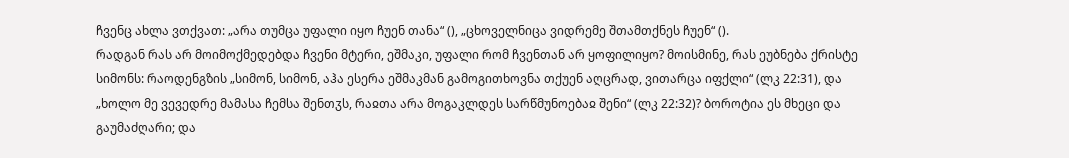ჩვენც ახლა ვთქვათ: „არა თუმცა უფალი იყო ჩუენ თანა“ (), „ცხოველნიცა ვიდრემე შთამთქნეს ჩუენ“ ().
რადგან რას არ მოიმოქმედებდა ჩვენი მტერი, ეშმაკი, უფალი რომ ჩვენთან არ ყოფილიყო? მოისმინე, რას ეუბნება ქრისტე სიმონს: რაოდენგზის „სიმონ, სიმონ, აჰა ესერა ეშმაკმან გამოგითხოვნა თქუენ აღცრად, ვითარცა იფქლი“ (ლკ 22:31), და „ხოლო მე ვევედრე მამასა ჩემსა შენთჳს, რაჲთა არა მოგაკლდეს სარწმუნოებაჲ შენი“ (ლკ 22:32)? ბოროტია ეს მხეცი და გაუმაძღარი; და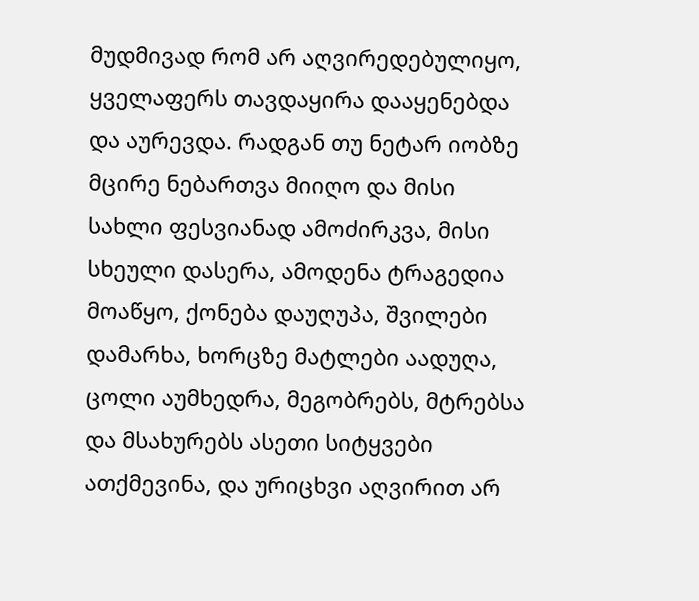მუდმივად რომ არ აღვირედებულიყო, ყველაფერს თავდაყირა დააყენებდა და აურევდა. რადგან თუ ნეტარ იობზე მცირე ნებართვა მიიღო და მისი სახლი ფესვიანად ამოძირკვა, მისი სხეული დასერა, ამოდენა ტრაგედია მოაწყო, ქონება დაუღუპა, შვილები დამარხა, ხორცზე მატლები აადუღა, ცოლი აუმხედრა, მეგობრებს, მტრებსა და მსახურებს ასეთი სიტყვები ათქმევინა, და ურიცხვი აღვირით არ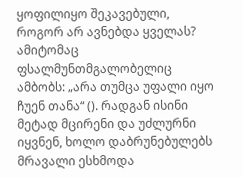ყოფილიყო შეკავებული, როგორ არ ავნებდა ყველას? ამიტომაც ფსალმუნთმგალობელიც ამბობს: „არა თუმცა უფალი იყო ჩუენ თანა“ (). რადგან ისინი მეტად მცირენი და უძლურნი იყვნენ, ხოლო დაბრუნებულებს მრავალი ესხმოდა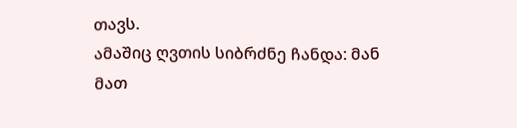თავს.
ამაშიც ღვთის სიბრძნე ჩანდა: მან მათ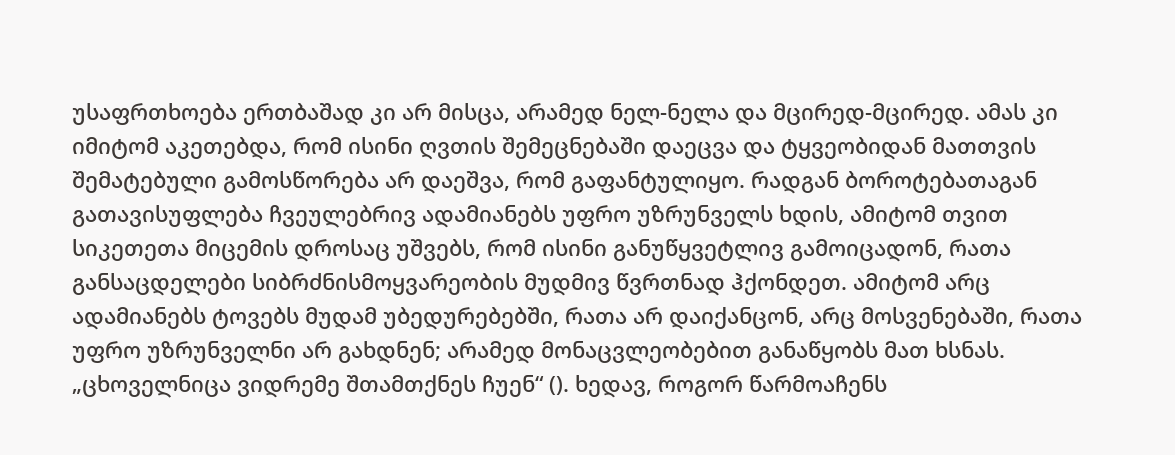უსაფრთხოება ერთბაშად კი არ მისცა, არამედ ნელ-ნელა და მცირედ-მცირედ. ამას კი იმიტომ აკეთებდა, რომ ისინი ღვთის შემეცნებაში დაეცვა და ტყვეობიდან მათთვის შემატებული გამოსწორება არ დაეშვა, რომ გაფანტულიყო. რადგან ბოროტებათაგან გათავისუფლება ჩვეულებრივ ადამიანებს უფრო უზრუნველს ხდის, ამიტომ თვით სიკეთეთა მიცემის დროსაც უშვებს, რომ ისინი განუწყვეტლივ გამოიცადონ, რათა განსაცდელები სიბრძნისმოყვარეობის მუდმივ წვრთნად ჰქონდეთ. ამიტომ არც ადამიანებს ტოვებს მუდამ უბედურებებში, რათა არ დაიქანცონ, არც მოსვენებაში, რათა უფრო უზრუნველნი არ გახდნენ; არამედ მონაცვლეობებით განაწყობს მათ ხსნას. „ცხოველნიცა ვიდრემე შთამთქნეს ჩუენ“ (). ხედავ, როგორ წარმოაჩენს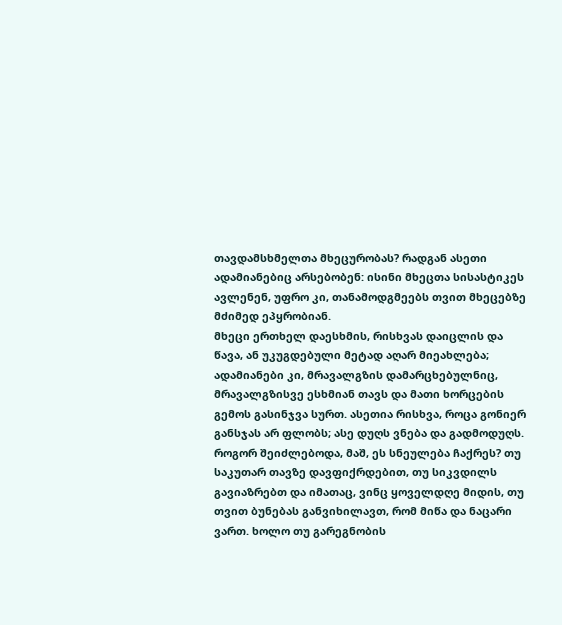თავდამსხმელთა მხეცურობას? რადგან ასეთი ადამიანებიც არსებობენ: ისინი მხეცთა სისასტიკეს ავლენენ, უფრო კი, თანამოდგმეებს თვით მხეცებზე მძიმედ ეპყრობიან.
მხეცი ერთხელ დაესხმის, რისხვას დაიცლის და წავა, ან უკუგდებული მეტად აღარ მიეახლება; ადამიანები კი, მრავალგზის დამარცხებულნიც, მრავალგზისვე ესხმიან თავს და მათი ხორცების გემოს გასინჯვა სურთ. ასეთია რისხვა, როცა გონიერ განსჯას არ ფლობს; ასე დუღს ვნება და გადმოდუღს. როგორ შეიძლებოდა, მაშ, ეს სნეულება ჩაქრეს? თუ საკუთარ თავზე დავფიქრდებით, თუ სიკვდილს გავიაზრებთ და იმათაც, ვინც ყოველდღე მიდის, თუ თვით ბუნებას განვიხილავთ, რომ მიწა და ნაცარი ვართ. ხოლო თუ გარეგნობის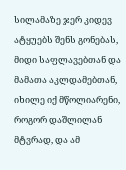სილამაზე ჯერ კიდევ ატყუებს შენს გონებას, მიდი საფლავებთან და მამათა აკლდამებთან, იხილე იქ მწოლიარენი, როგორ დაშლილან მტვრად, და ამ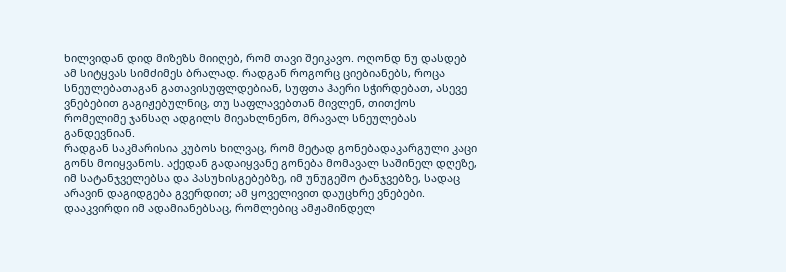ხილვიდან დიდ მიზეზს მიიღებ, რომ თავი შეიკავო. ოღონდ ნუ დასდებ ამ სიტყვას სიმძიმეს ბრალად. რადგან როგორც ციებიანებს, როცა სნეულებათაგან გათავისუფლდებიან, სუფთა ჰაერი სჭირდებათ, ასევე ვნებებით გაგიჟებულნიც, თუ საფლავებთან მივლენ, თითქოს რომელიმე ჯანსაღ ადგილს მიეახლნენო, მრავალ სნეულებას განდევნიან.
რადგან საკმარისია კუბოს ხილვაც, რომ მეტად გონებადაკარგული კაცი გონს მოიყვანოს. აქედან გადაიყვანე გონება მომავალ საშინელ დღეზე, იმ სატანჯველებსა და პასუხისგებებზე, იმ უნუგეშო ტანჯვებზე, სადაც არავინ დაგიდგება გვერდით; ამ ყოველივით დაუცხრე ვნებები. დააკვირდი იმ ადამიანებსაც, რომლებიც ამჟამინდელ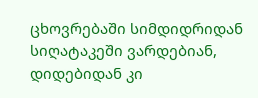ცხოვრებაში სიმდიდრიდან სიღატაკეში ვარდებიან, დიდებიდან კი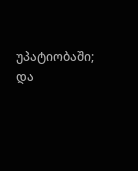უპატიობაში; და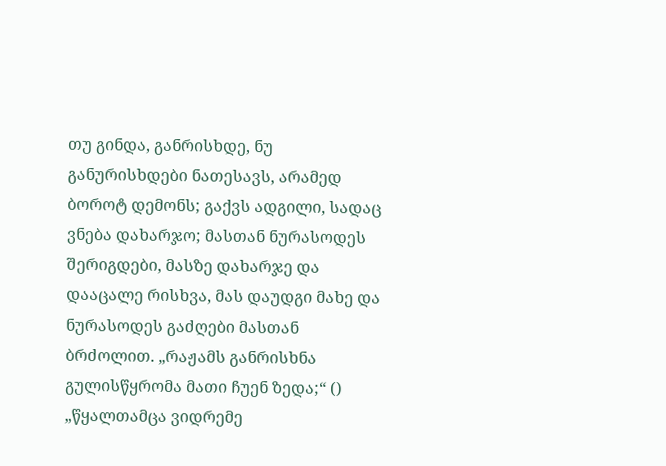თუ გინდა, განრისხდე, ნუ განურისხდები ნათესავს, არამედ ბოროტ დემონს; გაქვს ადგილი, სადაც ვნება დახარჯო; მასთან ნურასოდეს შერიგდები, მასზე დახარჯე და დააცალე რისხვა, მას დაუდგი მახე და ნურასოდეს გაძღები მასთან ბრძოლით. „რაჟამს განრისხნა გულისწყრომა მათი ჩუენ ზედა;“ () „წყალთამცა ვიდრემე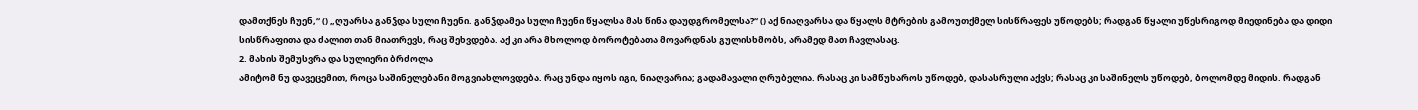დამთქნეს ჩუენ,“ () „ღუარსა განჴდა სული ჩუენი. განჴდამეა სული ჩუენი წყალსა მას წინა დაუდგრომელსა?“ () აქ ნიაღვარსა და წყალს მტრების გამოუთქმელ სისწრაფეს უწოდებს; რადგან წყალი უწესრიგოდ მიედინება და დიდი სისწრაფითა და ძალით თან მიათრევს, რაც შეხვდება. აქ კი არა მხოლოდ ბოროტებათა მოვარდნას გულისხმობს, არამედ მათ ჩავლასაც.
2. მახის შემუსვრა და სულიერი ბრძოლა
ამიტომ ნუ დავეცემით, როცა საშინელებანი მოგვიახლოვდება. რაც უნდა იყოს იგი, ნიაღვარია; გადამავალი ღრუბელია. რასაც კი სამწუხაროს უწოდებ, დასასრული აქვს; რასაც კი საშინელს უწოდებ, ბოლომდე მიდის. რადგან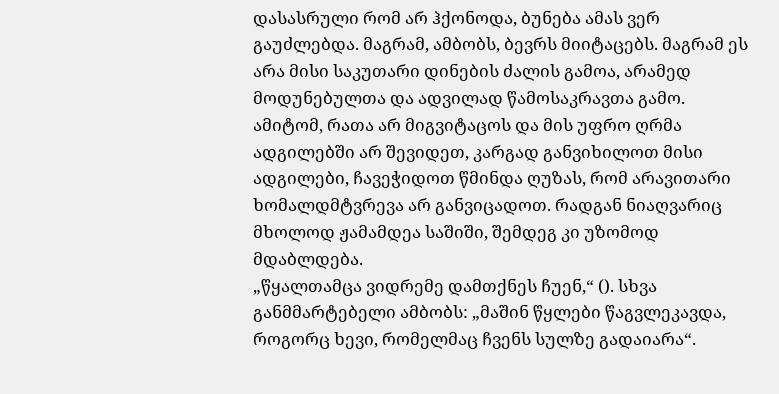დასასრული რომ არ ჰქონოდა, ბუნება ამას ვერ გაუძლებდა. მაგრამ, ამბობს, ბევრს მიიტაცებს. მაგრამ ეს არა მისი საკუთარი დინების ძალის გამოა, არამედ მოდუნებულთა და ადვილად წამოსაკრავთა გამო. ამიტომ, რათა არ მიგვიტაცოს და მის უფრო ღრმა ადგილებში არ შევიდეთ, კარგად განვიხილოთ მისი ადგილები, ჩავეჭიდოთ წმინდა ღუზას, რომ არავითარი ხომალდმტვრევა არ განვიცადოთ. რადგან ნიაღვარიც მხოლოდ ჟამამდეა საშიში, შემდეგ კი უზომოდ მდაბლდება.
„წყალთამცა ვიდრემე დამთქნეს ჩუენ,“ (). სხვა განმმარტებელი ამბობს: „მაშინ წყლები წაგვლეკავდა, როგორც ხევი, რომელმაც ჩვენს სულზე გადაიარა“.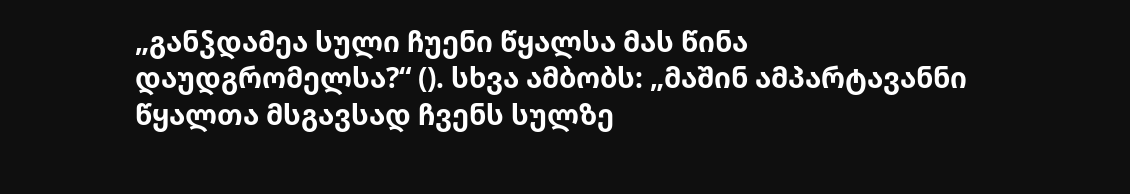„განჴდამეა სული ჩუენი წყალსა მას წინა დაუდგრომელსა?“ (). სხვა ამბობს: „მაშინ ამპარტავანნი წყალთა მსგავსად ჩვენს სულზე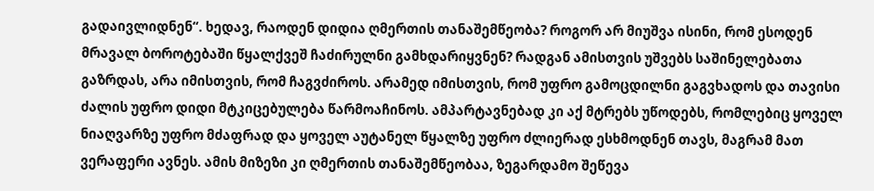გადაივლიდნენ“. ხედავ, რაოდენ დიდია ღმერთის თანაშემწეობა? როგორ არ მიუშვა ისინი, რომ ესოდენ მრავალ ბოროტებაში წყალქვეშ ჩაძირულნი გამხდარიყვნენ? რადგან ამისთვის უშვებს საშინელებათა გაზრდას, არა იმისთვის, რომ ჩაგვძიროს. არამედ იმისთვის, რომ უფრო გამოცდილნი გაგვხადოს და თავისი ძალის უფრო დიდი მტკიცებულება წარმოაჩინოს. ამპარტავნებად კი აქ მტრებს უწოდებს, რომლებიც ყოველ ნიაღვარზე უფრო მძაფრად და ყოველ აუტანელ წყალზე უფრო ძლიერად ესხმოდნენ თავს, მაგრამ მათ ვერაფერი ავნეს. ამის მიზეზი კი ღმერთის თანაშემწეობაა, ზეგარდამო შეწევა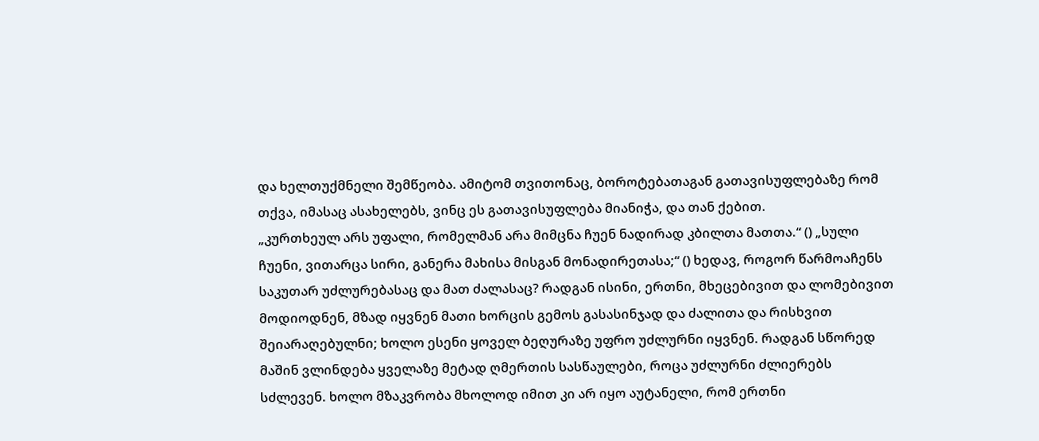და ხელთუქმნელი შემწეობა. ამიტომ თვითონაც, ბოროტებათაგან გათავისუფლებაზე რომ თქვა, იმასაც ასახელებს, ვინც ეს გათავისუფლება მიანიჭა, და თან ქებით.
„კურთხეულ არს უფალი, რომელმან არა მიმცნა ჩუენ ნადირად კბილთა მათთა.“ () „სული ჩუენი, ვითარცა სირი, განერა მახისა მისგან მონადირეთასა;“ () ხედავ, როგორ წარმოაჩენს საკუთარ უძლურებასაც და მათ ძალასაც? რადგან ისინი, ერთნი, მხეცებივით და ლომებივით მოდიოდნენ, მზად იყვნენ მათი ხორცის გემოს გასასინჯად და ძალითა და რისხვით შეიარაღებულნი; ხოლო ესენი ყოველ ბეღურაზე უფრო უძლურნი იყვნენ. რადგან სწორედ მაშინ ვლინდება ყველაზე მეტად ღმერთის სასწაულები, როცა უძლურნი ძლიერებს სძლევენ. ხოლო მზაკვრობა მხოლოდ იმით კი არ იყო აუტანელი, რომ ერთნი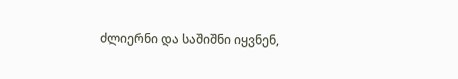ძლიერნი და საშიშნი იყვნენ,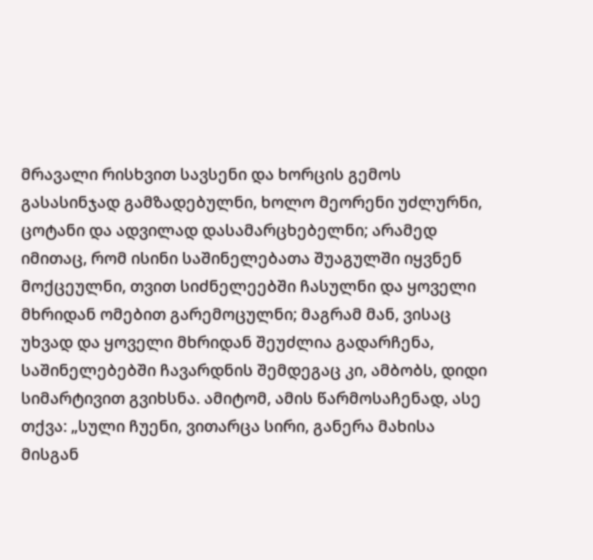მრავალი რისხვით სავსენი და ხორცის გემოს გასასინჯად გამზადებულნი, ხოლო მეორენი უძლურნი, ცოტანი და ადვილად დასამარცხებელნი; არამედ იმითაც, რომ ისინი საშინელებათა შუაგულში იყვნენ მოქცეულნი, თვით სიძნელეებში ჩასულნი და ყოველი მხრიდან ომებით გარემოცულნი; მაგრამ მან, ვისაც უხვად და ყოველი მხრიდან შეუძლია გადარჩენა, საშინელებებში ჩავარდნის შემდეგაც კი, ამბობს, დიდი სიმარტივით გვიხსნა. ამიტომ, ამის წარმოსაჩენად, ასე თქვა: „სული ჩუენი, ვითარცა სირი, განერა მახისა მისგან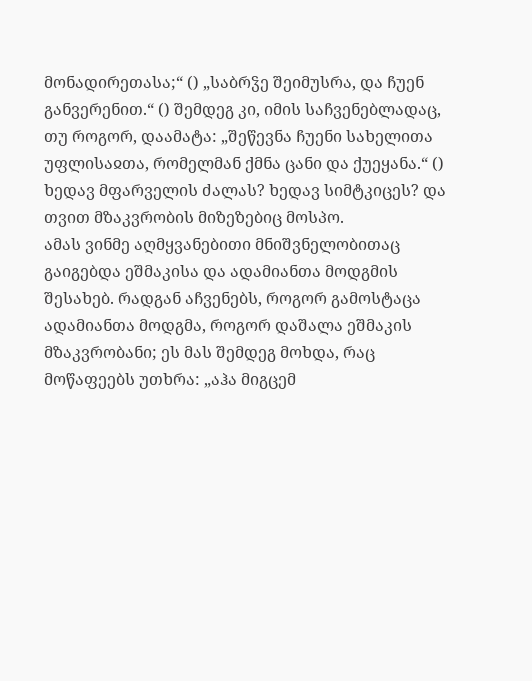მონადირეთასა;“ () „საბრჴე შეიმუსრა, და ჩუენ განვერენით.“ () შემდეგ კი, იმის საჩვენებლადაც, თუ როგორ, დაამატა: „შეწევნა ჩუენი სახელითა უფლისაჲთა, რომელმან ქმნა ცანი და ქუეყანა.“ () ხედავ მფარველის ძალას? ხედავ სიმტკიცეს? და თვით მზაკვრობის მიზეზებიც მოსპო.
ამას ვინმე აღმყვანებითი მნიშვნელობითაც გაიგებდა ეშმაკისა და ადამიანთა მოდგმის შესახებ. რადგან აჩვენებს, როგორ გამოსტაცა ადამიანთა მოდგმა, როგორ დაშალა ეშმაკის მზაკვრობანი; ეს მას შემდეგ მოხდა, რაც მოწაფეებს უთხრა: „აჰა მიგცემ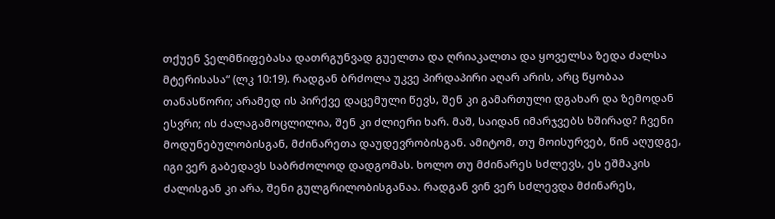თქუენ ჴელმწიფებასა დათრგუნვად გუელთა და ღრიაკალთა და ყოველსა ზედა ძალსა მტერისასა“ (ლკ 10:19). რადგან ბრძოლა უკვე პირდაპირი აღარ არის, არც წყობაა თანასწორი; არამედ ის პირქვე დაცემული წევს, შენ კი გამართული დგახარ და ზემოდან ესვრი; ის ძალაგამოცლილია, შენ კი ძლიერი ხარ. მაშ, საიდან იმარჯვებს ხშირად? ჩვენი მოდუნებულობისგან, მძინარეთა დაუდევრობისგან. ამიტომ, თუ მოისურვებ, წინ აღუდგე, იგი ვერ გაბედავს საბრძოლოდ დადგომას. ხოლო თუ მძინარეს სძლევს, ეს ეშმაკის ძალისგან კი არა, შენი გულგრილობისგანაა. რადგან ვინ ვერ სძლევდა მძინარეს,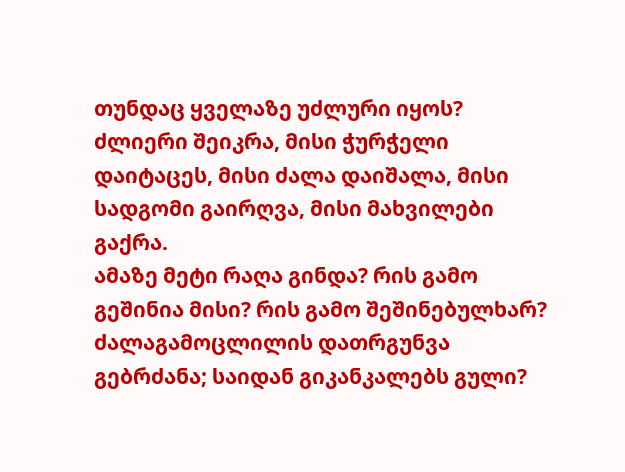თუნდაც ყველაზე უძლური იყოს? ძლიერი შეიკრა, მისი ჭურჭელი დაიტაცეს, მისი ძალა დაიშალა, მისი სადგომი გაირღვა, მისი მახვილები გაქრა.
ამაზე მეტი რაღა გინდა? რის გამო გეშინია მისი? რის გამო შეშინებულხარ? ძალაგამოცლილის დათრგუნვა გებრძანა; საიდან გიკანკალებს გული?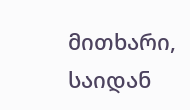მითხარი, საიდან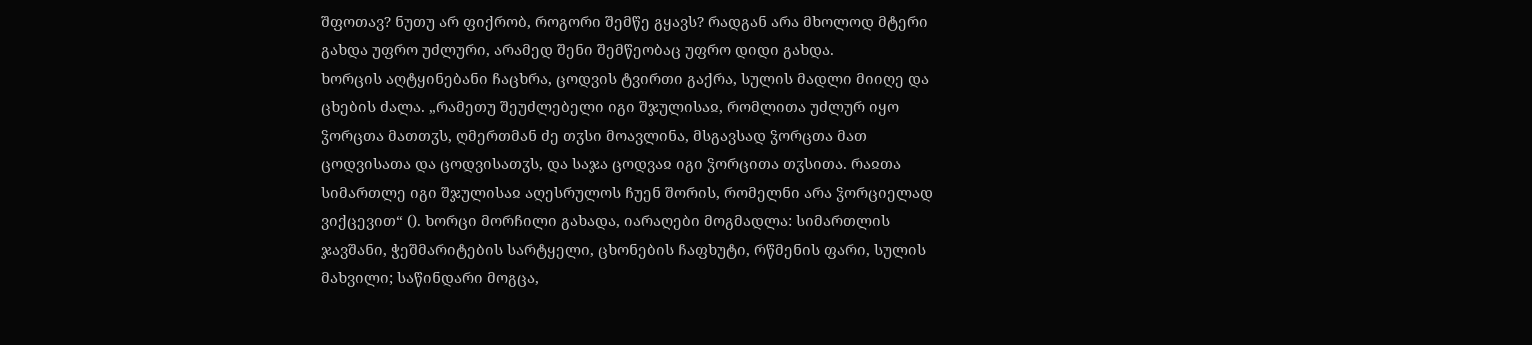შფოთავ? ნუთუ არ ფიქრობ, როგორი შემწე გყავს? რადგან არა მხოლოდ მტერი გახდა უფრო უძლური, არამედ შენი შემწეობაც უფრო დიდი გახდა.
ხორცის აღტყინებანი ჩაცხრა, ცოდვის ტვირთი გაქრა, სულის მადლი მიიღე და ცხების ძალა. „რამეთუ შეუძლებელი იგი შჯულისაჲ, რომლითა უძლურ იყო ჴორცთა მათთჳს, ღმერთმან ძე თჳსი მოავლინა, მსგავსად ჴორცთა მათ ცოდვისათა და ცოდვისათჳს, და საჯა ცოდვაჲ იგი ჴორცითა თჳსითა. რაჲთა სიმართლე იგი შჯულისაჲ აღესრულოს ჩუენ შორის, რომელნი არა ჴორციელად ვიქცევით“ (). ხორცი მორჩილი გახადა, იარაღები მოგმადლა: სიმართლის ჯავშანი, ჭეშმარიტების სარტყელი, ცხონების ჩაფხუტი, რწმენის ფარი, სულის მახვილი; საწინდარი მოგცა,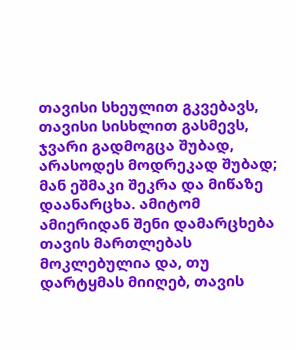თავისი სხეულით გკვებავს, თავისი სისხლით გასმევს, ჯვარი გადმოგცა შუბად, არასოდეს მოდრეკად შუბად; მან ეშმაკი შეკრა და მიწაზე დაანარცხა. ამიტომ ამიერიდან შენი დამარცხება თავის მართლებას მოკლებულია და, თუ დარტყმას მიიღებ, თავის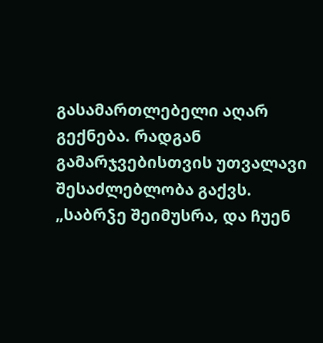გასამართლებელი აღარ გექნება. რადგან გამარჯვებისთვის უთვალავი შესაძლებლობა გაქვს. „საბრჴე შეიმუსრა, და ჩუენ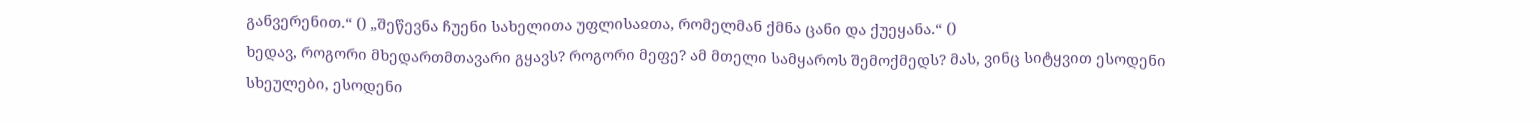განვერენით.“ () „შეწევნა ჩუენი სახელითა უფლისაჲთა, რომელმან ქმნა ცანი და ქუეყანა.“ ()
ხედავ, როგორი მხედართმთავარი გყავს? როგორი მეფე? ამ მთელი სამყაროს შემოქმედს? მას, ვინც სიტყვით ესოდენი სხეულები, ესოდენი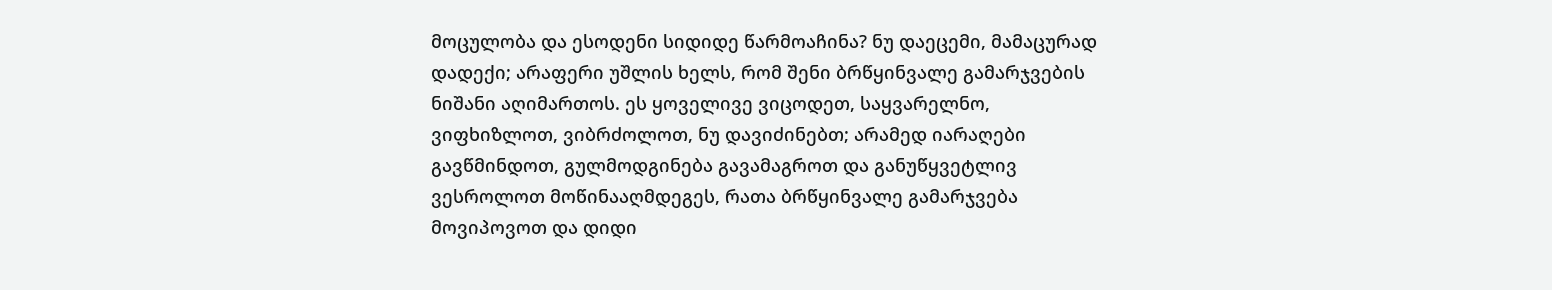მოცულობა და ესოდენი სიდიდე წარმოაჩინა? ნუ დაეცემი, მამაცურად დადექი; არაფერი უშლის ხელს, რომ შენი ბრწყინვალე გამარჯვების ნიშანი აღიმართოს. ეს ყოველივე ვიცოდეთ, საყვარელნო, ვიფხიზლოთ, ვიბრძოლოთ, ნუ დავიძინებთ; არამედ იარაღები გავწმინდოთ, გულმოდგინება გავამაგროთ და განუწყვეტლივ ვესროლოთ მოწინააღმდეგეს, რათა ბრწყინვალე გამარჯვება მოვიპოვოთ და დიდი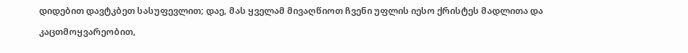დიდებით დავტკბეთ სასუფევლით; დაე, მას ყველამ მივაღწიოთ ჩვენი უფლის იესო ქრისტეს მადლითა და კაცთმოყვარეობით,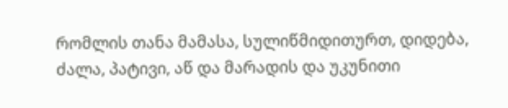რომლის თანა მამასა, სულიწმიდითურთ, დიდება, ძალა, პატივი, აწ და მარადის და უკუნითი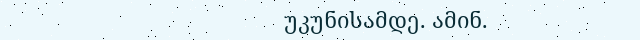უკუნისამდე. ამინ.